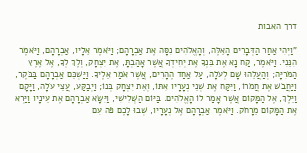דרך האבות

"וַיְהִי אַחַר הַדְּבָרִים הָאֵלֶּה, וְהָאֱלֹהִים נִסָּה אֶת אַבְרָהָם; וַיֹּאמֶר אֵלָיו, אַבְרָהָם, וַיֹּאמֶר הִנֵּנִי. וַיֹּאמֶר, קַח נָא אֶת בִּנְךָ אֶת יְחִידְךָ אֲשֶׁר אָהַבְתָּ, אֶת יִצְחָק, וְלֶךְ לְךָ, אֶל אֶרֶץ הַמֹּרִיָּה; וְהַעֲלֵהוּ שָׁם לְעֹלָה, עַל אַחַד הֶהָרִים, אֲשֶׁר אֹמַר אֵלֶיךָ. וַיַּשְׁכֵּם אַבְרָהָם בַּבֹּקֶר, וַיַּחֲבֹשׁ אֶת חֲמֹרוֹ, וַיִּקַּח אֶת שְׁנֵי נְעָרָיו אִתּוֹ, וְאֵת יִצְחָק בְּנוֹ; וַיְבַקַּע, עֲצֵי עֹלָה, וַיָּקָם וַיֵּלֶךְ, אֶל הַמָּקוֹם אֲשֶׁר אָמַר לוֹ הָאֱלֹהִים. בַּיּוֹם הַשְּׁלִישִׁי, וַיִּשָּׂא אַבְרָהָם אֶת עֵינָיו וַיַּרְא אֶת הַמָּקוֹם מֵרָחֹק. וַיֹּאמֶר אַבְרָהָם אֶל נְעָרָיו, שְׁבוּ לָכֶם פֹּה עִם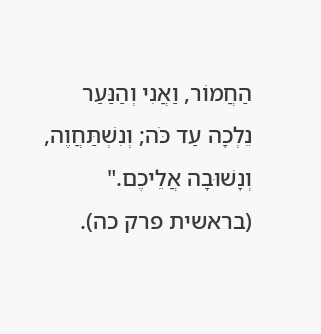הַחֲמוֹר, וַאֲנִי וְהַנַּעַר נֵלְכָה עַד כֹּה; וְנִשְׁתַּחֲוֶה, וְנָשׁוּבָה אֲלֵיכֶם."
(בראשית פרק כה).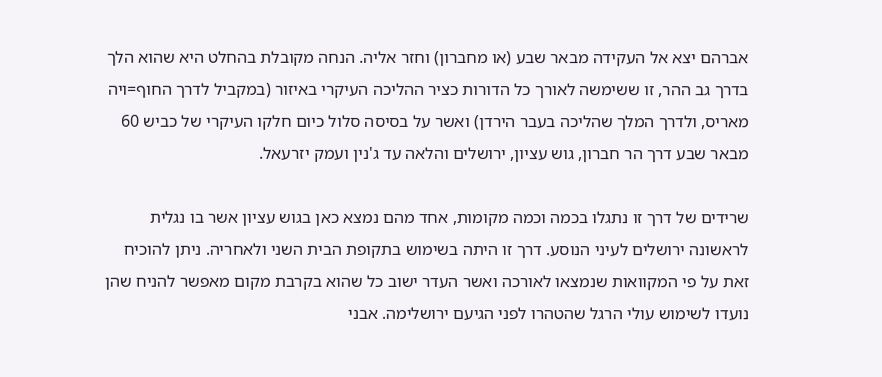אברהם יצא אל העקידה מבאר שבע (או מחברון) וחזר אליה. הנחה מקובלת בהחלט היא שהוא הלך בדרך גב ההר, זו ששימשה לאורך כל הדורות כציר ההליכה העיקרי באיזור (במקביל לדרך החוף=ויה מאריס, ולדרך המלך שהליכה בעבר הירדן) ואשר על בסיסה סלול כיום חלקו העיקרי של כביש 60 מבאר שבע דרך הר חברון, גוש עציון, ירושלים והלאה עד ג'נין ועמק יזרעאל.

שרידים של דרך זו נתגלו בכמה וכמה מקומות, אחד מהם נמצא כאן בגוש עציון אשר בו נגלית לראשונה ירושלים לעיני הנוסע. דרך זו היתה בשימוש בתקופת הבית השני ולאחריה. ניתן להוכיח זאת על פי המקוואות שנמצאו לאורכה ואשר העדר ישוב כל שהוא בקרבת מקום מאפשר להניח שהן נועדו לשימוש עולי הרגל שהטהרו לפני הגיעם ירושלימה. אבני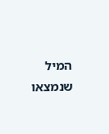המיל שנמצאו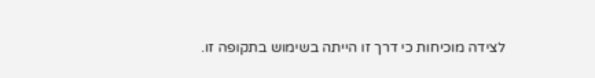לצידה מוכיחות כי דרך זו הייתה בשימוש בתקופה זו.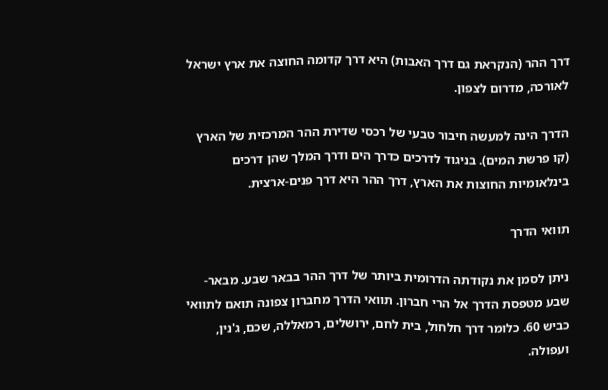דרך ההר (הנקראת גם דרך האבות) היא דרך קדומה החוצה את ארץ ישראל לאורכה, מדרום לצפון.

הדרך הינה למעשה חיבור טבעי של רכסי שדירת ההר המרכזית של הארץ (קו פרשת המים). בניגוד לדרכים כדרך הים ודרך המלך שהן דרכים בינלאומיות החוצות את הארץ, דרך ההר היא דרך פנים-ארצית.

תוואי הדרך

ניתן לסמן את נקודתה הדרומית ביותר של דרך ההר בבאר שבע. מבאר-שבע מטפסת הדרך אל הרי חברון. תוואי הדרך מחברון צפונה תואם לתוואי כביש 60. כלומר דרך חלחול, בית לחם, ירושלים, רמאללה, שכם, ג'נין, ועפולה.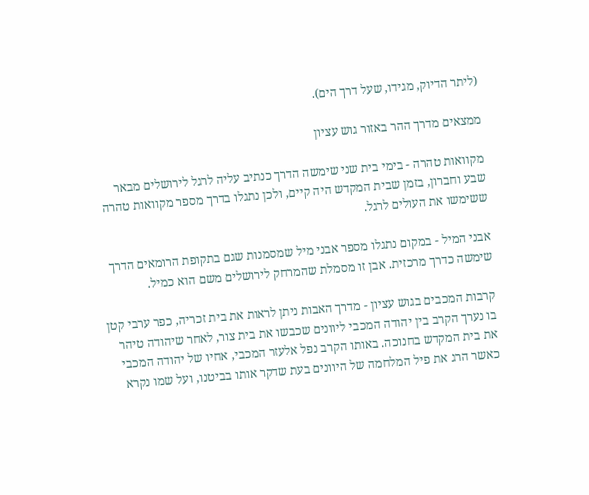(ליתר הדיוק, מגידו, שעל דרך הים).

ממצאים מדרך ההר באזור גוש עציון

מקוואות טהרה - בימי בית שני שימשה הדרך כנתיב עליה לרגל לירושלים מבאר שבע וחברון, בזמן שבית המקדש היה קיים, ולכן נתגלו בדרך מספר מקוואות טהרה ששימשו את העולים לרגל.

אבני המיל - במקום נתגלו מספר אבני מיל שמסמנות שגם בתקופת הרומאים הדרך שימשה כדרך מרכזית. אבן זו מסמלת שהמרחק לירושלים משם הוא כמיל.

קרבות המכבים בגוש עציון - מדרך האבות ניתן לראות את בית זכריה, כפר ערבי קטן בו נערך הקרב בין יהודה המכבי ליוונים שכבשו את בית צור, לאחר שיהודה טיהר את בית המקדש בחנוכה. באותו הקרב נפל אלעזר המכבי, אחיו של יהודה המכבי כאשר הרג את פיל המלחמה של היוונים בעת שדקר אותו בביטנו, ועל שמו נקרא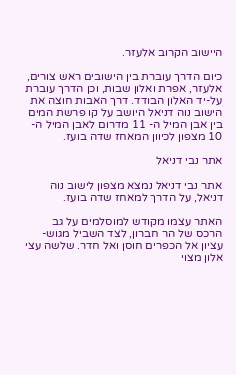היישוב הקרוב אלעזר.

כיום הדרך עוברת בין הישובים ראש צורים, אלעזר, אפרת ואלון שבות, וכן הדרך עוברת על-יד האלון הבודד. דרך האבות חוצה את הישוב נוה דניאל היושב על קו פרשת המים בין אבן המיל ה- 11 מדרום לאבן המיל ה- 10 מצפון לכיוון המאחז שדה בועז.

אתר נבי דניאל

אתר נבי דניאל נמצא מצפון לישוב נוה דניאל, על הדרך למאחז שדה בועז.

האתר עצמו מקודש למוסלמים על גב הרכס של הר חברון, לצד השביל מגוש-עציון אל הכפרים חוסן ואל חדר. שלשה עצי אלון מצוי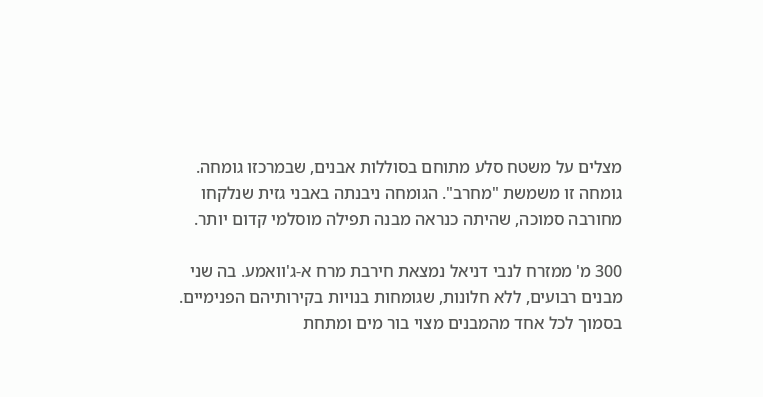מצלים על משטח סלע מתוחם בסוללות אבנים, שבמרכזו גומחה. גומחה זו משמשת "מחרב". הגומחה ניבנתה באבני גזית שנלקחו מחורבה סמוכה, שהיתה כנראה מבנה תפילה מוסלמי קדום יותר.

300 מ' ממזרח לנבי דניאל נמצאת חירבת מרח א-ג'וואמע. בה שני מבנים רבועים, ללא חלונות, שגומחות בנויות בקירותיהם הפנימיים. בסמוך לכל אחד מהמבנים מצוי בור מים ומתחת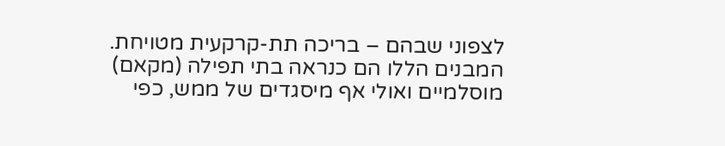לצפוני שבהם – בריכה תת-קרקעית מטויחת.
המבנים הללו הם כנראה בתי תפילה (מקאם) מוסלמיים ואולי אף מיסגדים של ממש, כפי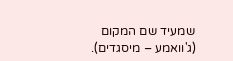שמעיד שם המקום (ג'וואמע – מיסגדים).